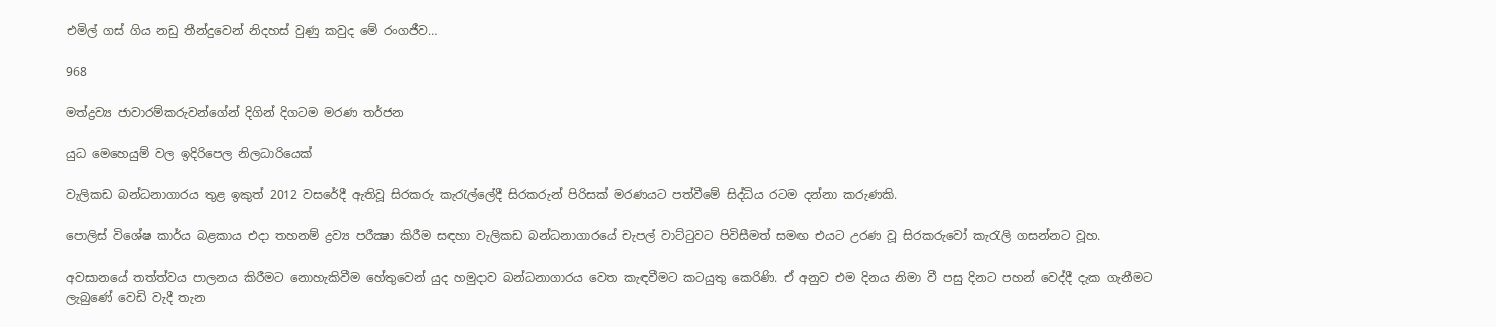එමිල් ගස් ගිය නඩු තීන්දුවෙන් නිදහස් වුණු කවුද මේ රංගජීව…

968

මත්ද්‍රව්‍ය ජාවාරම්කරුවන්ගේන් දිගින් දිගටම මරණ තර්ජන

යුධ මෙහෙයුම් වල ඉදිරිපෙල නිලධාරියෙක්

වැලිකඩ බන්ධනාගාරය තුළ ඉකුත් 2012 වසරේදී ඇතිවූ සිරකරු කැරැල්ලේදී සිරකරුන් පිරිසක් මරණයට පත්වීමේ සිද්ධිය රටම දන්නා කරුණකි.

පොලිස් විශේෂ කාර්ය බළකාය එදා තහනම් ද්‍රව්‍ය පරීක්‍ෂා කිරීම සඳහා වැලිකඩ බන්ධනාගාරයේ චැපල් වාට්ටුවට පිවිසීමත් සමඟ එයට උරණ වූ සිරකරුවෝ කැරැලි ගසන්නට වූහ.

අවසානයේ තත්ත්වය පාලනය කිරීමට නොහැකිවීම හේතුවෙන් යුද හමුදාව බන්ධනාගාරය වෙත කැඳවීමට කටයුතු කෙරිණි. ඒ අනුව එම දිනය නිමා වී පසු දිනට පහන් වෙද්දී දැක ගැනීමට ලැබුණේ වෙඩි වැදී තැන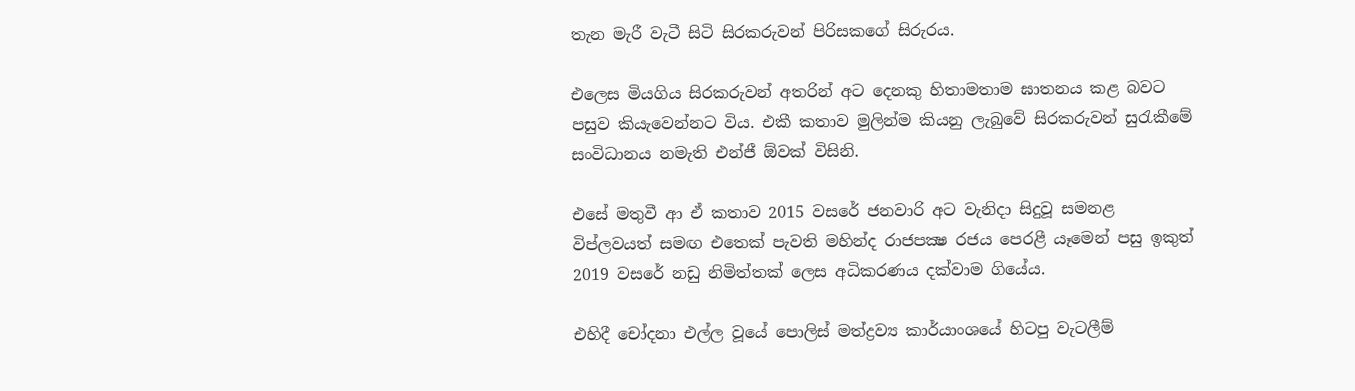තැන මැරී වැටී සිටි සිරකරුවන් පිරිසකගේ සිරුරය.

එලෙස මියගිය සිරකරුවන් අතරින් අට දෙනකු හිතාමතාම ඝාතනය කළ බවට පසුව කියැවෙන්නට විය. එකී කතාව මුලින්ම කියනු ලැබුවේ සිරකරුවන් සුරැකීමේ සංවිධානය නමැති එන්ජී ඕවක් විසිනි.

එසේ මතුවී ආ ඒ කතාව 2015 වසරේ ජනවාරි අට වැනිදා සිදුවූ සමනළ විප්ලවයත් සමඟ එතෙක් පැවති මහින්ද රාජපක්‍ෂ රජය පෙරළී යෑමෙන් පසු ඉකුත් 2019 වසරේ නඩු නිමිත්තක් ලෙස අධිකරණය දක්වාම ගියේය.

එහිදී චෝදනා එල්ල වූයේ පොලිස් මත්ද්‍රව්‍ය කාර්යාංශයේ හිටපු වැටලීම්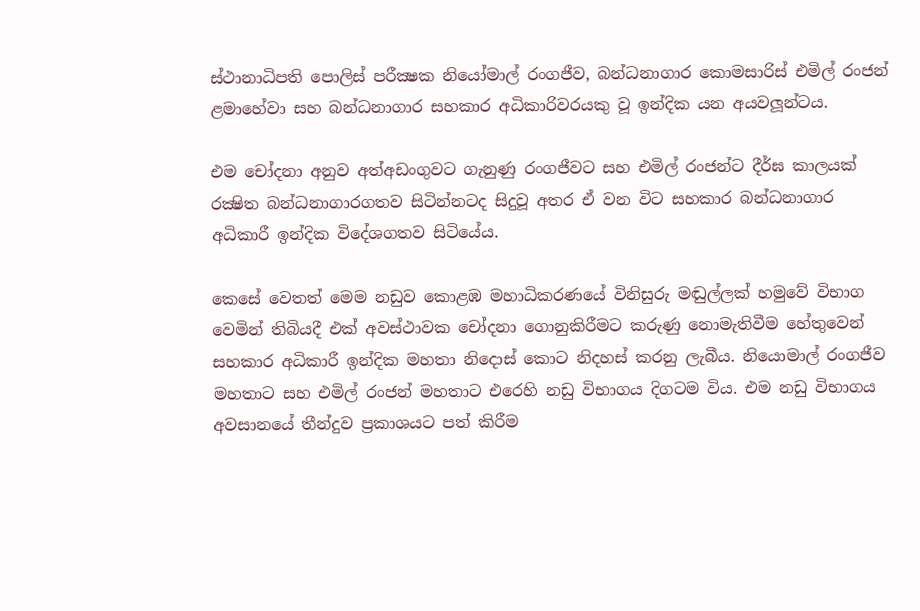ස්ථානාධිපති පොලිස් පරීක්‍ෂක නියෝමාල් රංගජීව, බන්ධනාගාර කොමසාරිස් එමිල් රංජන් ළමාහේවා සහ බන්ධනාගාර සහකාර අධිකාරිවරයකු වූ ඉන්දික යන අයවලූන්ටය.

එම චෝදනා අනුව අත්අඩංගුවට ගැනුණු රංගජීවට සහ එමිල් රංජන්ට දීර්ඝ කාලයක් රක්‍ෂිත බන්ධනාගාරගතව සිටින්නටද සිදුවූ අතර ඒ වන විට සහකාර බන්ධනාගාර අධිකාරී ඉන්දික විදේශගතව සිටියේය.

කෙසේ වෙතත් මෙම නඩුව කොළඹ මහාධිකරණයේ විනිසුරු මඬුල්ලක් හමුවේ විභාග වෙමින් තිබියදී එක් අවස්ථාවක චෝදනා ගොනුකිරීමට කරුණු නොමැතිවීම හේතුවෙන් සහකාර අධිකාරී ඉන්දික මහතා නිදොස් කොට නිදහස් කරනු ලැබීය. නියොමාල් රංගජීව මහතාට සහ එමිල් රංජන් මහතාට එරෙහි නඩු විභාගය දිගටම විය. එම නඩු විභාගය අවසානයේ තීන්දුව ප්‍රකාශයට පත් කිරීම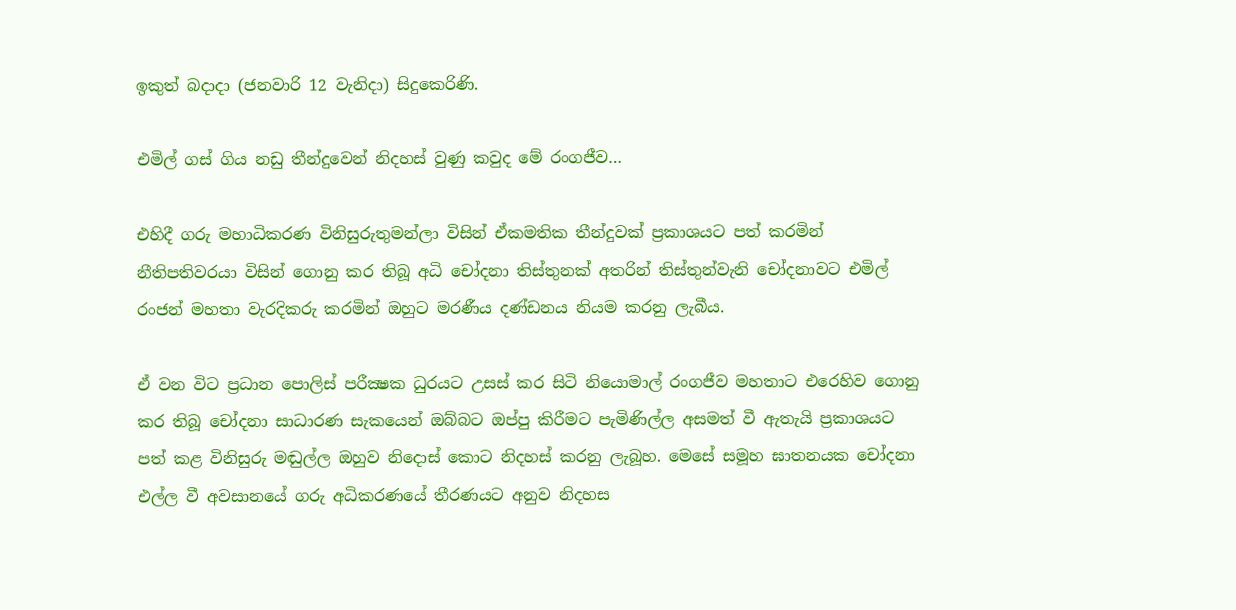ඉකුත් බදාදා (ජනවාරි 12 වැනිදා) සිදුකෙරිණි.

එමිල් ගස් ගිය නඩු තීන්දුවෙන් නිදහස් වුණු කවුද මේ රංගජීව…

එහිදී ගරු මහාධිකරණ විනිසුරුතුමන්ලා විසින් ඒකමතික තීන්දුවක් ප්‍රකාශයට පත් කරමින් නීතිපතිවරයා විසින් ගොනු කර තිබූ අධි චෝදනා තිස්තුනක් අතරින් තිස්තුන්වැනි චෝදනාවට එමිල් රංජන් මහතා වැරදිකරු කරමින් ඔහුට මරණීය දණ්ඩනය නියම කරනු ලැබීය.

ඒ වන විට ප්‍රධාන පොලිස් පරීක්‍ෂක ධුරයට උසස් කර සිටි නියොමාල් රංගජීව මහතාට එරෙහිව ගොනු කර තිබූ චෝදනා සාධාරණ සැකයෙන් ඔබ්බට ඔප්පු කිරීමට පැමිණිල්ල අසමත් වී ඇතැයි ප්‍රකාශයට පත් කළ විනිසුරු මඬුල්ල ඔහුව නිදොස් කොට නිදහස් කරනු ලැබූහ. මෙසේ සමූහ ඝාතනයක චෝදනා එල්ල වී අවසානයේ ගරු අධිකරණයේ තීරණයට අනුව නිදහස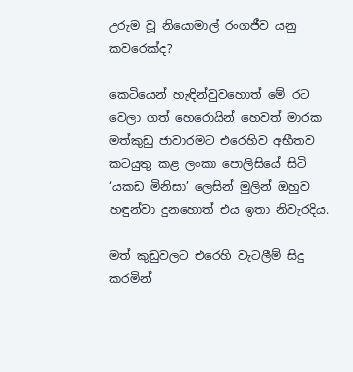උරුම වූ නියොමාල් රංගජීව යනු කවරෙක්ද?

කෙටියෙන් හැඳින්වුවහොත් මේ රට වෙලා ගත් හෙරොයින් හෙවත් මාරක මත්කුඩු ජාවාරමට එරෙහිව අභීතව කටයුතු කළ ලංකා පොලිසියේ සිටි ‘යකඩ මිනිසා’ ලෙසින් මුලින් ඔහුව හඳුන්වා දුනහොත් එය ඉතා නිවැරදිය.

මත් කුඩුවලට එරෙහි වැටලීම් සිදු කරමින්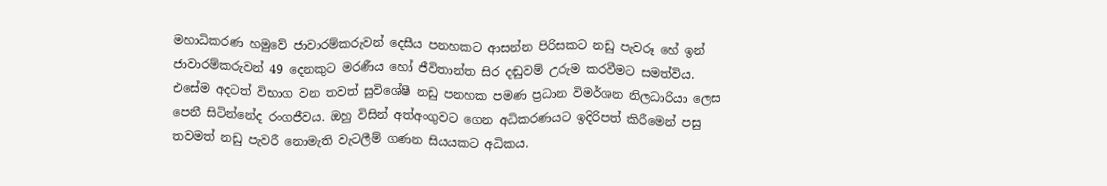මහාධිකරණ හමුවේ ජාවාරම්කරුවන් දෙසීය පනහකට ආසන්න පිරිසකට නඩු පැවරූ හේ ඉන් ජාවාරම්කරුවන් 49 දෙනකුට මරණීය හෝ ජීවිතාන්ත සිර දඬුවම් උරුම කරවීමට සමත්විය. එසේම අදටත් විභාග වන තවත් සුවිශේෂී නඩු පනහක පමණ ප්‍රධාන විමර්ශන නිලධාරියා ලෙස පෙනී සිටින්නේද රංගජීවය. ඔහු විසින් අත්අංගුවට ගෙන අධිකරණයට ඉදිරිපත් කිරීමෙන් පසු තවමත් නඩු පැවරී නොමැති වැටලීම් ගණන සියයකට අධිකය.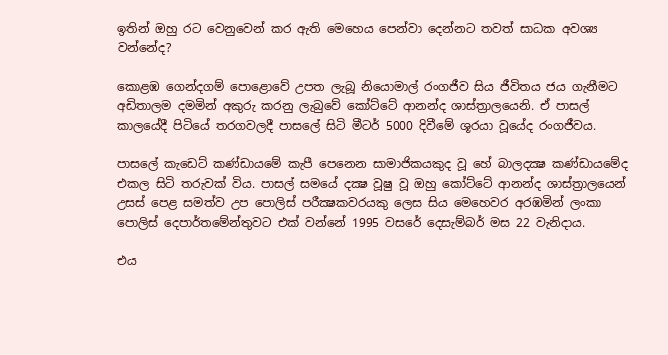ඉතින් ඔහු රට වෙනුවෙන් කර ඇති මෙහෙය පෙන්වා දෙන්නට තවත් සාධක අවශ්‍ය වන්නේද?

කොළඹ ගෙන්දගම් පොළොවේ උපත ලැබූ නියොමාල් රංගජීව සිය ජීවිතය ජය ගැනීමට අඩිතාලම දමමින් අකුරු කරනු ලැබුවේ කෝට්ටේ ආනන්ද ශාස්ත්‍රාලයෙනි. ඒ පාසල් කාලයේදී පිටියේ තරගවලදී පාසලේ සිටි මීටර් 5000 දිවීමේ ශූරයා වූයේද රංගජීවය.

පාසලේ කැඩෙට් කණ්ඩායමේ කැපී පෙනෙන සාමාජිකයකුද වූ හේ බාලදක්‍ෂ කණ්ඩායමේද එකල සිටි තරුවක් විය. පාසල් සමයේ දක්‍ෂ වූෂු වූ ඔහු කෝට්ටේ ආනන්ද ශාස්ත්‍රාලයෙන් උසස් පෙළ සමත්ව උප පොලිස් පරීක්‍ෂකවරයකු ලෙස සිය මෙහෙවර අරඹමින් ලංකා පොලිස් දෙපාර්තමේන්තුවට එක් වන්නේ 1995 වසරේ දෙසැම්බර් මස 22 වැනිදාය.

එය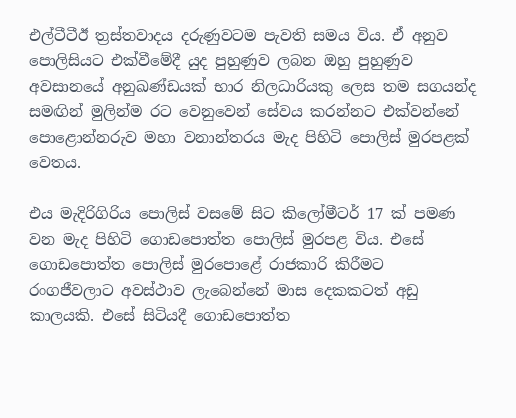එල්ටීටීඊ ත්‍රස්තවාදය දරුණුවටම පැවති සමය විය. ඒ අනුව පොලිසියට එක්වීමේදී යුද පුහුණුව ලබන ඔහු පුහුණුව අවසානයේ අනුඛණ්ඩයක් භාර නිලධාරියකු ලෙස තම සගයන්ද සමඟින් මුලින්ම රට වෙනුවෙන් සේවය කරන්නට එක්වන්නේ පොළොන්නරුව මහා වනාන්තරය මැද පිහිටි පොලිස් මුරපළක් වෙතය.

එය මැදිරිගිරිය පොලිස් වසමේ සිට කිලෝමීටර් 17 ක් පමණ වන මැද පිහිටි ගොඩපොත්ත පොලිස් මුරපළ විය. එසේ ගොඩපොත්ත පොලිස් මුරපොළේ රාජකාරි කිරීමට රංගජීවලාට අවස්ථාව ලැබෙන්නේ මාස දෙකකටත් අඩු කාලයකි. එසේ සිටියදී ගොඩපොත්ත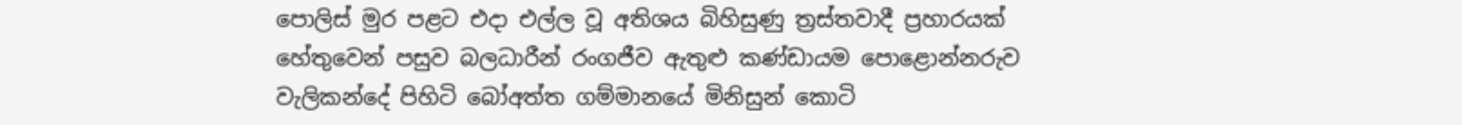පොලිස් මුර පළට එදා එල්ල වූ අතිශය බිහිසුණු ත්‍රස්තවාදී ප්‍රහාරයක් හේතුවෙන් පසුව බලධාරීන් රංගජීව ඇතුළු කණ්ඩායම පොළොන්නරුව වැලිකන්දේ පිහිටි බෝඅත්ත ගම්මානයේ මිනිසුන් කොටි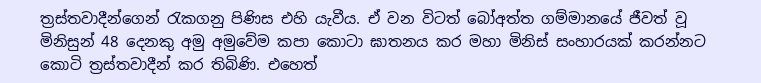ත්‍රස්තවාදීන්ගෙන් රැකගනු පිණිස එහි යැවීය. ඒ වන විටත් බෝඅත්ත ගම්මානයේ ජීවත් වූ මිනිසුන් 48 දෙනකු අමු අමුවේම කපා කොටා ඝාතනය කර මහා මිනිස් සංහාරයක් කරන්නට කොටි ත්‍රස්තවාදීන් කර තිබිණි. එහෙත්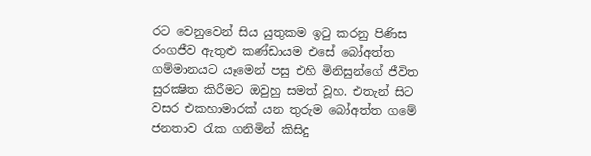රට වෙනුවෙන් සිය යුතුකම ඉටු කරනු පිණිස රංගජීව ඇතුළු කණ්ඩායම එසේ බෝඅත්ත ගම්මානයට යෑමෙන් පසු එහි මිනිසුන්ගේ ජීවිත සුරක්‍ෂිත කිරීමට ඔවුහු සමත් වූහ. එතැන් සිට වසර එකහාමාරක් යන තුරුම බෝඅත්ත ගමේ ජනතාව රැක ගනිමින් කිසිදු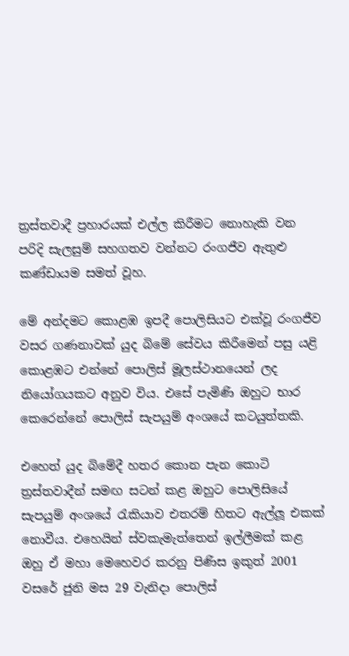ත්‍රස්තවාදී ප්‍රහාරයක් එල්ල කිරීමට නොහැකි වන පරිදි සැලසුම් සහගතව වන්නට රංගජීව ඇතුළු කණ්ඩායම සමත් වූහ.

මේ අන්දමට කොළඹ ඉපදී පොලිසියට එක්වූ රංගජීව වසර ගණනාවක් යුද බිමේ සේවය කිරීමෙන් පසු යළි කොළඹට එන්නේ පොලිස් මූලස්ථානයෙන් ලද නියෝගයකට අනුව විය. එසේ පැමිණි ඔහුට භාර කෙරෙන්නේ පොලිස් සැපයුම් අංශයේ කටයුත්තකි.

එහෙත් යුද බිමේදී හතර කොන පැන කොටි ත්‍රස්තවාදීන් සමඟ සටන් කළ ඔහුට පොලිසියේ සැපයුම් අංශයේ රැකියාව එතරම් හිතට ඇල්ලූ එකක් නොවීය. එහෙයින් ස්වකැමැත්තෙන් ඉල්ලීමක් කළ ඔහු ඒ මහා මෙහෙවර කරනු පිණිස ඉකුත් 2001 වසරේ ජුනි මස 29 වැනිදා පොලිස්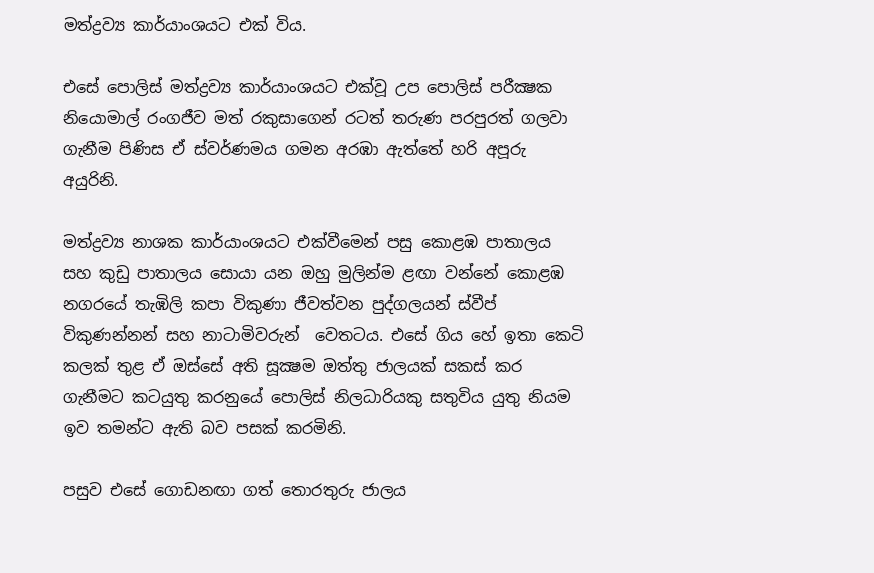මත්ද්‍රව්‍ය කාර්යාංශයට එක් විය.

එසේ පොලිස් මත්ද්‍රව්‍ය කාර්යාංශයට එක්වූ උප පොලිස් පරීක්‍ෂක නියොමාල් රංගජීව මත් රකුසාගෙන් රටත් තරුණ පරපුරත් ගලවා ගැනීම පිණිස ඒ ස්වර්ණමය ගමන අරඹා ඇත්තේ හරි අපූරු අයුරිනි.

මත්ද්‍රව්‍ය නාශක කාර්යාංශයට එක්වීමෙන් පසු කොළඹ පාතාලය සහ කුඩු පාතාලය සොයා යන ඔහු මුලින්ම ළඟා වන්නේ කොළඹ නගරයේ තැඹිලි කපා විකුණා ජීවත්වන පුද්ගලයන් ස්වීප් විකුණන්නන් සහ නාටාමිවරුන්  වෙතටය. එසේ ගිය හේ ඉතා කෙටි කලක් තුළ ඒ ඔස්සේ අති සූක්‍ෂම ඔත්තු ජාලයක් සකස් කර ගැනීමට කටයුතු කරනුයේ පොලිස් නිලධාරියකු සතුවිය යුතු නියම ඉව තමන්ට ඇති බව පසක් කරමිනි.

පසුව එසේ ගොඩනඟා ගත් තොරතුරු ජාලය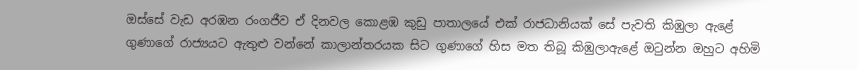ඔස්සේ වැඩ අරඹන රංගජීව ඒ දිනවල කොළඹ කුඩු පාතාලයේ එක් රාජධානියක් සේ පැවති කිඹුලා ඇළේ ගුණාගේ රාජ්‍යයට ඇතුළු වන්නේ කාලාන්තරයක සිට ගුණාගේ හිස මත තිබූ කිඹුලාඇළේ ඔටුන්න ඔහුට අහිමි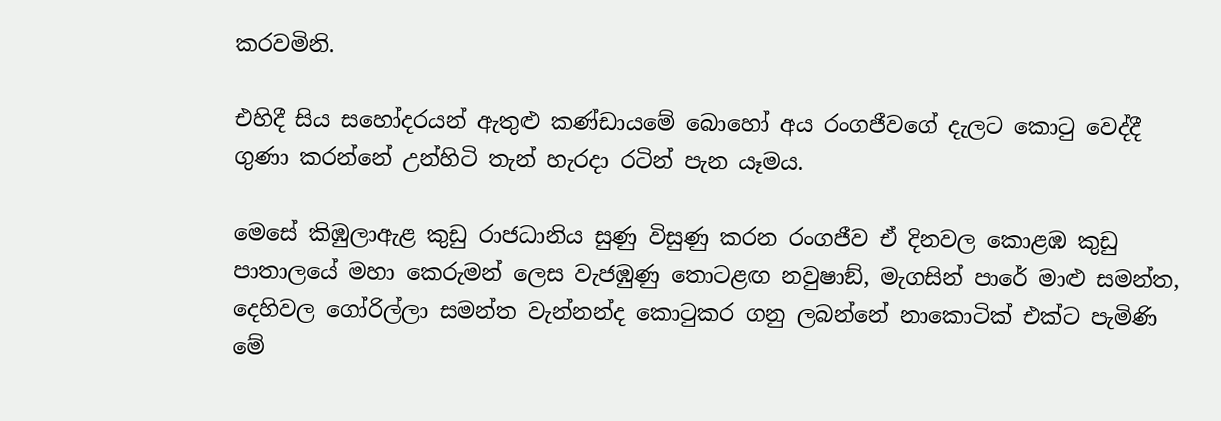කරවමිනි.

එහිදී සිය සහෝදරයන් ඇතුළු කණ්ඩායමේ බොහෝ අය රංගජීවගේ දැලට කොටු වෙද්දී ගුණා කරන්නේ උන්හිටි තැන් හැරදා රටින් පැන යෑමය.

මෙසේ කිඹුලාඇළ කුඩු රාජධානිය සුණු විසුණු කරන රංගජීව ඒ දිනවල කොළඹ කුඩු පාතාලයේ මහා කෙරුමන් ලෙස වැජඹුණු තොටළඟ නවුෂාඞ්, මැගසින් පාරේ මාළු සමන්ත, දෙහිවල ගෝරිල්ලා සමන්ත වැන්නන්ද කොටුකර ගනු ලබන්නේ නාකොටික් එක්ට පැමිණි මේ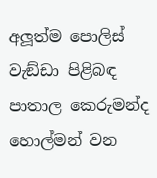අලූත්ම පොලිස් වැඞ්ඩා පිළිබඳ පාතාල කෙරුමන්ද හොල්මන් වන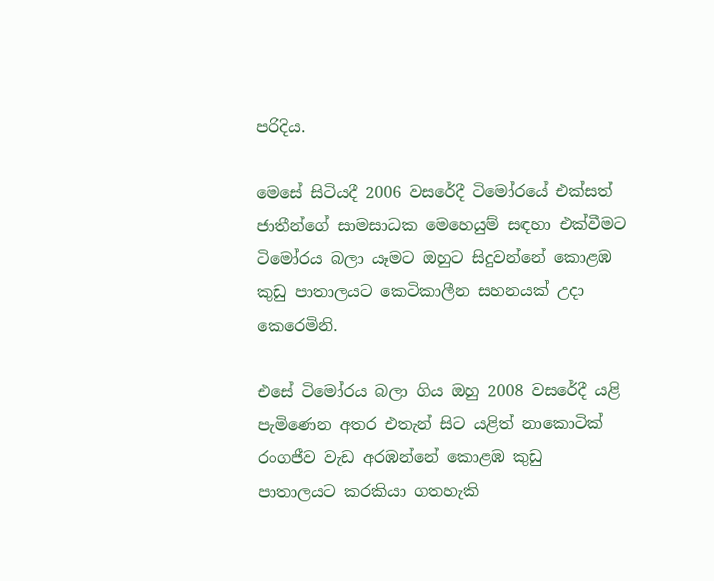පරිදිය.

මෙසේ සිටියදී 2006 වසරේදී ටිමෝරයේ එක්සත් ජාතීන්ගේ සාමසාධක මෙහෙයුම් සඳහා එක්වීමට ටිමෝරය බලා යෑමට ඔහුට සිදුවන්නේ කොළඹ කුඩු පාතාලයට කෙටිකාලීන සහනයක් උදා කෙරෙමිනි.

එසේ ටිමෝරය බලා ගිය ඔහු 2008 වසරේදී යළි පැමිණෙන අතර එතැන් සිට යළිත් නාකොටික් රංගජීව වැඩ අරඹන්නේ කොළඹ කුඩු පාතාලයට කරකියා ගතහැකි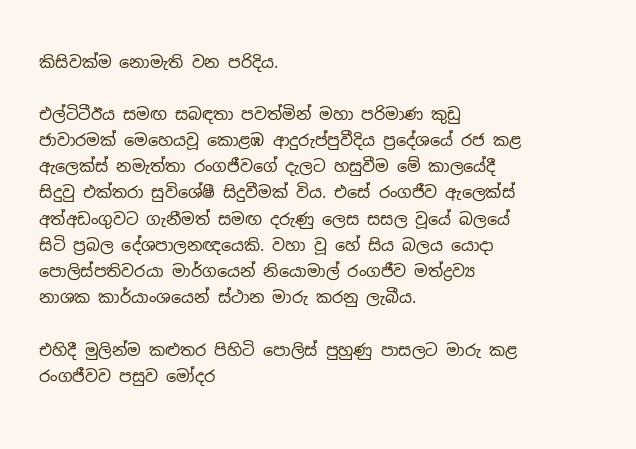කිසිවක්ම නොමැති වන පරිදිය.

එල්ටිටීඊය සමඟ සබඳතා පවත්මින් මහා පරිමාණ කුඩු ජාවාරමක් මෙහෙයවූ කොළඹ ආදුරුප්පුවීදිය ප්‍රදේශයේ රජ කළ ඇලෙක්ස් නමැත්තා රංගජීවගේ දැලට හසුවීම මේ කාලයේදී සිදුවු එක්තරා සුවිශේෂී සිදුවීමක් විය. එසේ රංගජීව ඇලෙක්ස් අත්අඩංගුවට ගැනීමත් සමඟ දරුණු ලෙස සසල වූයේ බලයේ සිටි ප්‍රබල දේශපාලනඥයෙකි. වහා වූ හේ සිය බලය යොදා පොලිස්පතිවරයා මාර්ගයෙන් නියොමාල් රංගජීව මත්ද්‍රව්‍ය නාශක කාර්යාංශයෙන් ස්ථාන මාරු කරනු ලැබීය.

එහිදී මුලින්ම කළුතර පිහිටි පොලිස් පුහුණු පාසලට මාරු කළ රංගජීවව පසුව මෝදර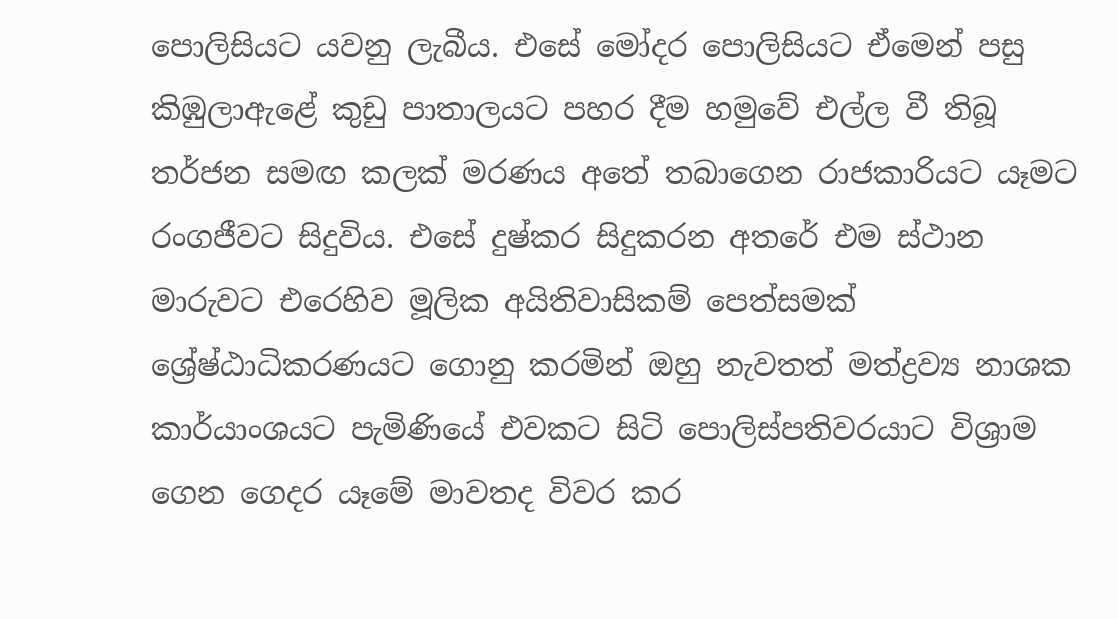පොලිසියට යවනු ලැබීය. එසේ මෝදර පොලිසියට ඒමෙන් පසු කිඹුලාඇළේ කුඩු පාතාලයට පහර දීම හමුවේ එල්ල වී තිබූ තර්ජන සමඟ කලක් මරණය අතේ තබාගෙන රාජකාරියට යෑමට රංගජීවට සිදුවිය. එසේ දුෂ්කර සිදුකරන අතරේ එම ස්ථාන මාරුවට එරෙහිව මූලික අයිතිවාසිකම් පෙත්සමක් ශ්‍රේෂ්ඨාධිකරණයට ගොනු කරමින් ඔහු නැවතත් මත්ද්‍රව්‍ය නාශක කාර්යාංශයට පැමිණියේ එවකට සිටි පොලිස්පතිවරයාට විශ්‍රාම ගෙන ගෙදර යෑමේ මාවතද විවර කර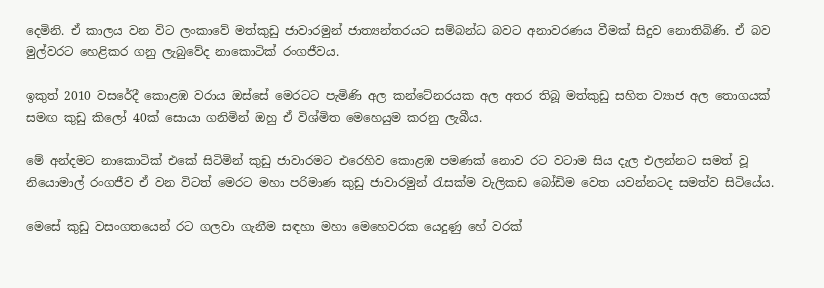දෙමිනි. ඒ කාලය වන විට ලංකාවේ මත්කුඩු ජාවාරමුන් ජාත්‍යන්තරයට සම්බන්ධ බවට අනාවරණය වීමක් සිදුව නොතිබිණි. ඒ බව මුල්වරට හෙළිකර ගනු ලැබුවේද නාකොටික් රංගජීවය.

ඉකුත් 2010 වසරේදී කොළඹ වරාය ඔස්සේ මෙරටට පැමිණි අල කන්ටේනරයක අල අතර තිබූ මත්කුඩු සහිත ව්‍යාජ අල තොගයක් සමඟ කුඩු කිලෝ 40ක් සොයා ගනිමින් ඔහු ඒ විශ්මිත මෙහෙයුම කරනු ලැබීය.

මේ අන්දමට නාකොටික් එකේ සිටිමින් කුඩු ජාවාරමට එරෙහිව කොළඹ පමණක් නොව රට වටාම සිය දැල එලන්නට සමත් වූ නියොමාල් රංගජීව ඒ වන විටත් මෙරට මහා පරිමාණ කුඩු ජාවාරමුන් රැසක්ම වැලිකඩ බෝඩිම වෙත යවන්නටද සමත්ව සිටියේය.

මෙසේ කුඩු වසංගතයෙන් රට ගලවා ගැනීම සඳහා මහා මෙහෙවරක යෙදුණු හේ වරක්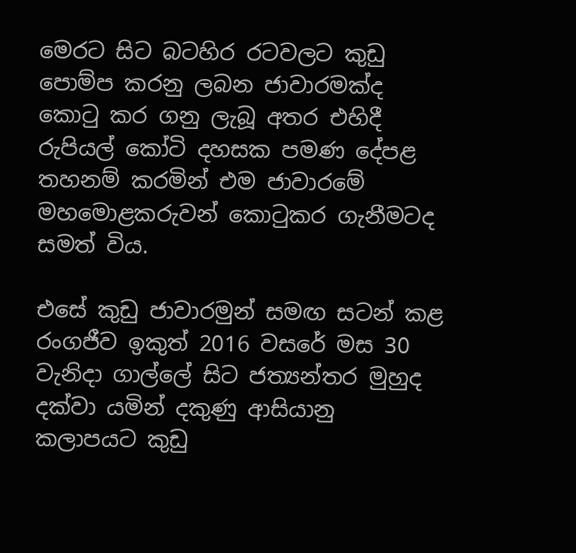මෙරට සිට බටහිර රටවලට කුඩු පොම්ප කරනු ලබන ජාවාරමක්ද කොටු කර ගනු ලැබූ අතර එහිදී රුපියල් කෝටි දහසක පමණ දේපළ තහනම් කරමින් එම ජාවාරමේ මහමොළකරුවන් කොටුකර ගැනීමටද සමත් විය.

එසේ කුඩු ජාවාරමුන් සමඟ සටන් කළ රංගජීව ඉකුත් 2016 වසරේ මස 30 වැනිදා ගාල්ලේ සිට ජත්‍යන්තර මුහුද දක්වා යමින් දකුණු ආසියානු කලාපයට කුඩු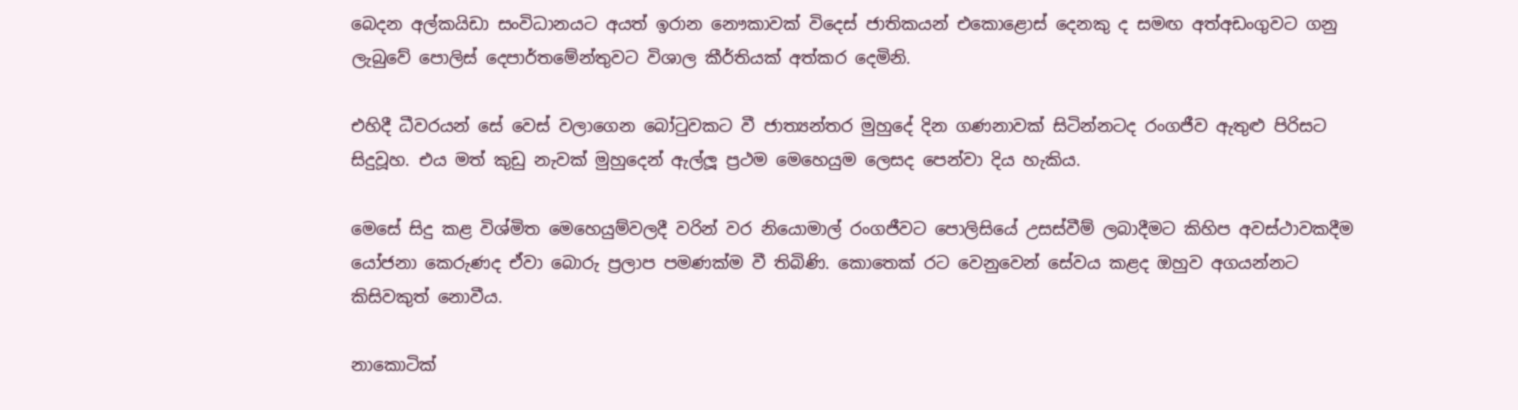බෙදන අල්කයිඩා සංවිධානයට අයත් ඉරාන නෞකාවක් විදෙස් ජාතිකයන් එකොළොස් දෙනකු ද සමඟ අත්අඩංගුවට ගනු ලැබුවේ පොලිස් දෙපාර්තමේන්තුවට විශාල කීර්තියක් අත්කර දෙමිනි.

එහිදී ධීවරයන් සේ වෙස් වලාගෙන බෝටුවකට වී ජාත්‍යන්තර මුහුදේ දින ගණනාවක් සිටින්නටද රංගජීව ඇතුළු පිරිසට සිදුවූහ. එය මත් කුඩු නැවක් මුහුදෙන් ඇල්ලූ ප්‍රථම මෙහෙයුම ලෙසද පෙන්වා දිය හැකිය.

මෙසේ සිදු කළ විශ්මිත මෙහෙයුම්වලදී වරින් වර නියොමාල් රංගජීවට පොලිසියේ උසස්වීම් ලබාදීමට කිහිප අවස්ථාවකදීම යෝජනා කෙරුණද ඒවා බොරු ප්‍රලාප පමණක්ම වී තිබිණි. කොතෙක් රට වෙනුවෙන් සේවය කළද ඔහුව අගයන්නට කිසිවකුත් නොවීය.

නාකොටික්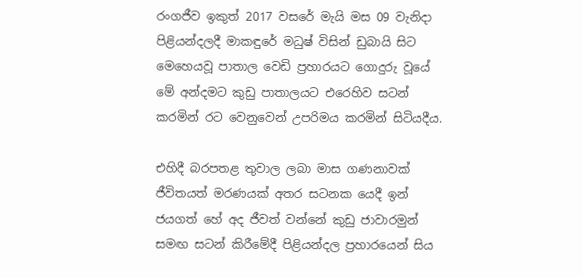රංගජීව ඉකුත් 2017 වසරේ මැයි මස 09 වැනිදා පිළියන්දලදී මාකඳුරේ මධුෂ් විසින් ඩුබායි සිට මෙහෙයවූ පාතාල වෙඩි ප්‍රහාරයට ගොදුරු වූයේ මේ අන්දමට කුඩු පාතාලයට එරෙහිව සටන් කරමින් රට වෙනුවෙන් උපරිමය කරමින් සිටියදීය.

එහිදී බරපතළ තුවාල ලබා මාස ගණනාවක් ජීවිතයත් මරණයක් අතර සටනක යෙදී ඉන් ජයගත් හේ අද ජීවත් වන්නේ කුඩු ජාවාරමුන් සමඟ සටන් කිරීමේදී පිළියන්දල ප්‍රහාරයෙන් සිය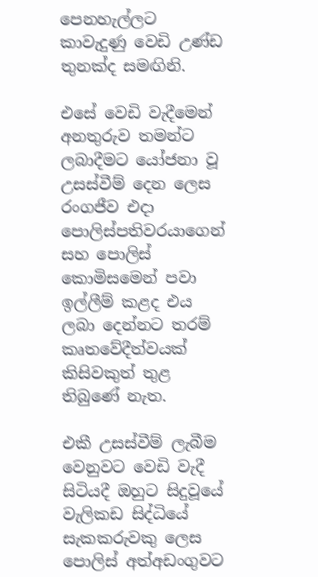පෙනහැල්ලට කාවැදුණු වෙඩි උණ්ඩ තුනක්ද සමඟිනි.

එසේ වෙඩි වැදීමෙන් අනතුරුව තමන්ට ලබාදීමට යෝජනා වූ උසස්වීම් දෙන ලෙස රංගජීව එදා පොලිස්පතිවරයාගෙන් සහ පොලිස් කොමිසමෙන් පවා ඉල්ලීම් කළද එය ලබා දෙන්නට තරම් කෘතවේදීත්වයක් කිසිවකුත් තුළ තිබුණේ නැත.

එකී උසස්වීම් ලැබීම වෙනුවට වෙඩි වැදී සිටියදී ඔහුට සිදුවූයේ වැලිකඩ සිද්ධියේ සැකකරුවකු ලෙස පොලිස් අත්අඩංගුවට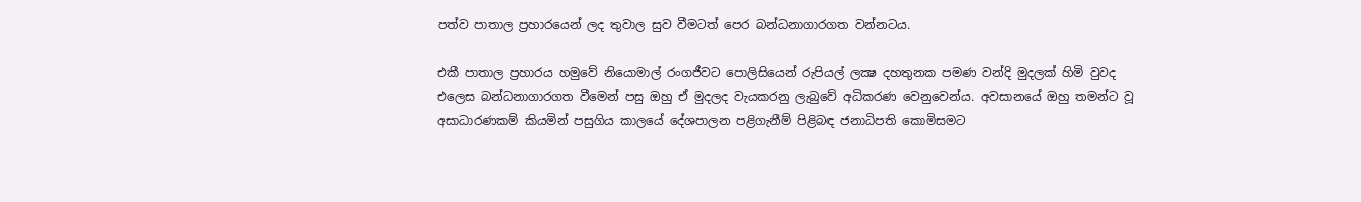පත්ව පාතාල ප්‍රහාරයෙන් ලද තුවාල සුව වීමටත් පෙර බන්ධනාගාරගත වන්නටය.

එකී පාතාල ප්‍රහාරය හමුවේ නියොමාල් රංගජීවට පොලිසියෙන් රුපියල් ලක්‍ෂ දහතුනක පමණ වන්දි මුදලක් හිමි වුවද එලෙස බන්ධනාගාරගත වීමෙන් පසු ඔහු ඒ මුදලද වැයකරනු ලැබුවේ අධිකරණ වෙනුවෙන්ය. අවසානයේ ඔහු තමන්ට වූ අසාධාරණකම් කියමින් පසුගිය කාලයේ දේශපාලන පළිගැනීම් පිළිබඳ ජනාධිපති කොමිසමට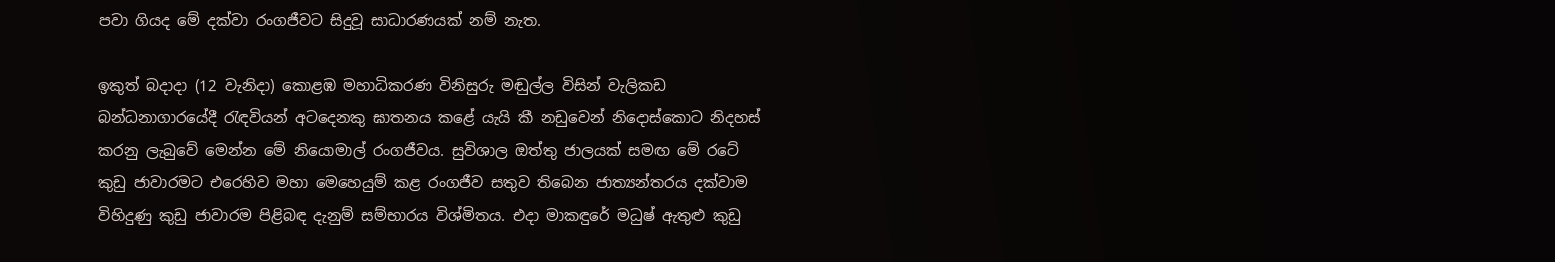පවා ගියද මේ දක්වා රංගජීවට සිදුවූ සාධාරණයක් නම් නැත.

ඉකුත් බදාදා (12 වැනිදා) කොළඹ මහාධිකරණ විනිසුරු මඬුල්ල විසින් වැලිකඩ බන්ධනාගාරයේදී රැඳවියන් අටදෙනකු ඝාතනය කළේ යැයි කී නඩුවෙන් නිදොස්කොට නිදහස් කරනු ලැබුවේ මෙන්න මේ නියොමාල් රංගජීවය. සුවිශාල ඔත්තු ජාලයක් සමඟ මේ රටේ කුඩු ජාවාරමට එරෙහිව මහා මෙහෙයුම් කළ රංගජීව සතුව තිබෙන ජාත්‍යන්තරය දක්වාම විහිදුණු කුඩු ජාවාරම පිළිබඳ දැනුම් සම්භාරය විශ්මිතය. එදා මාකඳුරේ මධුෂ් ඇතුළු කුඩු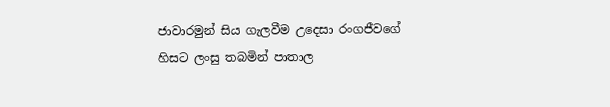ජාවාරමුන් සිය ගැලවීම උදෙසා රංගජීවගේ හිසට ලංසු තබමින් පාතාල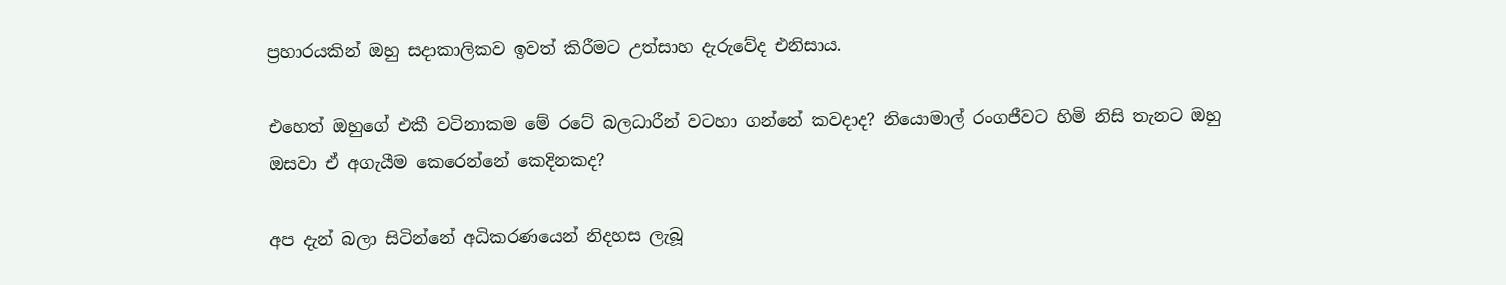ප්‍රහාරයකින් ඔහු සදාකාලිකව ඉවත් කිරීමට උත්සාහ දැරුවේද එනිසාය.

එහෙත් ඔහුගේ එකී වටිනාකම මේ රටේ බලධාරීන් වටහා ගන්නේ කවදාද? නියොමාල් රංගජීවට හිමි නිසි තැනට ඔහු ඔසවා ඒ අගැයීම කෙරෙන්නේ කෙදිනකද?

අප දැන් බලා සිටින්නේ අධිකරණයෙන් නිදහස ලැබූ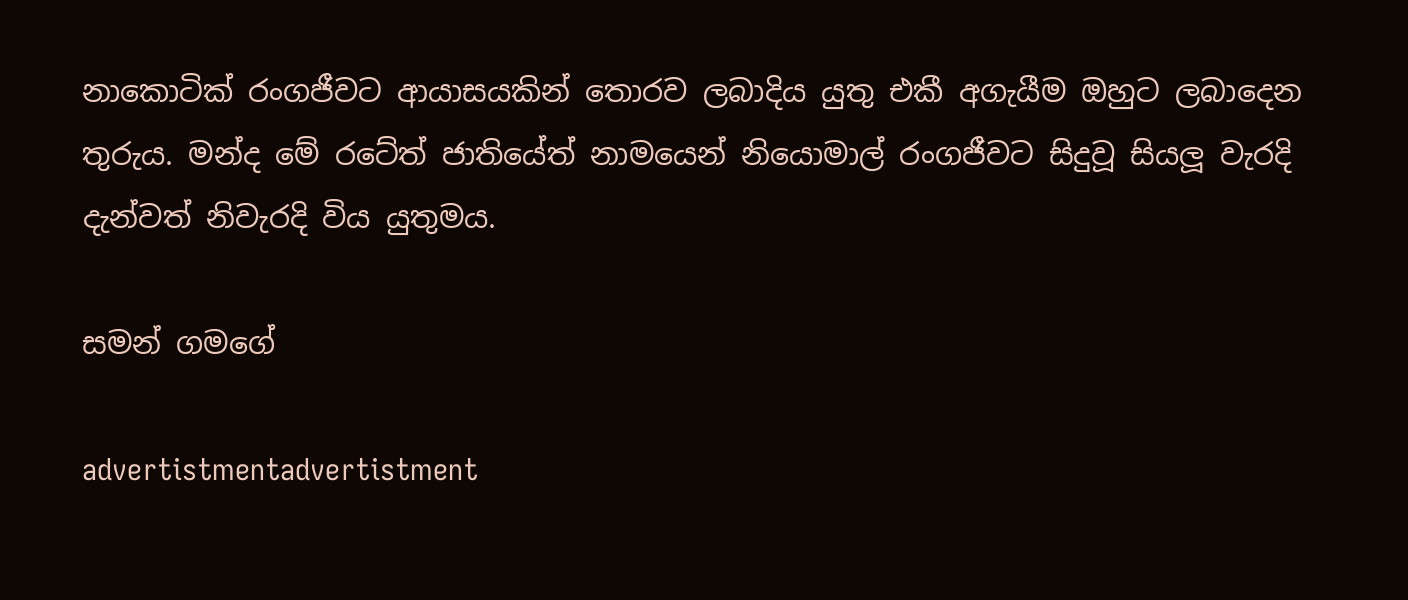නාකොටික් රංගජීවට ආයාසයකින් තොරව ලබාදිය යුතු එකී අගැයීම ඔහුට ලබාදෙන තුරුය. මන්ද මේ රටේත් ජාතියේත් නාමයෙන් නියොමාල් රංගජීවට සිදුවූ සියලූ වැරදි දැන්වත් නිවැරදි විය යුතුමය.

සමන් ගමගේ

advertistmentadvertistment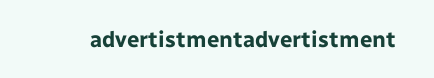advertistmentadvertistment